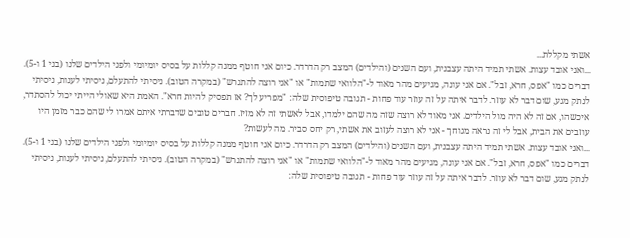אשתי מקללת...
...ואני אובד עצות. אשתי תמיד היתה עצבנית, ועם השנים (והילדים) המצב רק הדרדר. כיום אני חוטף ממנה קללות על בסיס יומיומי ולפני הילדים שלנו (בני 1 ו-5). דברים כמו "אפס, חרא, זבל". אם אני עונה, מגיעים מהר מאוד ל-"הלוואי שתמות" או "אני רוצה להתגרש" (במקרה הטוב). ניסיתי להתעלם, ניסיתי לענות, ניסיתי לנתק מגע, שום דבר לא עוזר. לדבר איתה על זה עוזר עוד פחות - תגובה טיפוסית שלה: "מפריע לך? אז תפסיק להיות חרא". האמת היא שאולי הייתי יכול להסתדר, איכשהו, אם זה לא היה מול הילדים. אני מאוד לא רוצה שזה מה שהם ילמדו, אבל לאשתי זה לא מזיז. חברים טובים שדברתי איתם אמרו לי שהם כבר מזמן היו עוזבים את הבית, אבל לי זה נראה מגוחך - אני לא רוצה לעזוב את אשתי, רק יחס סביר. מה לעשות?
...ואני אובד עצות. אשתי תמיד היתה עצבנית, ועם השנים (והילדים) המצב רק הדרדר. כיום אני חוטף ממנה קללות על בסיס יומיומי ולפני הילדים שלנו (בני 1 ו-5). דברים כמו "אפס, חרא, זבל". אם אני עונה, מגיעים מהר מאוד ל-"הלוואי שתמות" או "אני רוצה להתגרש" (במקרה הטוב). ניסיתי להתעלם, ניסיתי לענות, ניסיתי לנתק מגע, שום דבר לא עוזר. לדבר איתה על זה עוזר עוד פחות - תגובה טיפוסית שלה: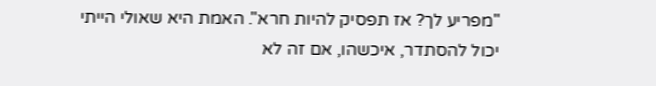"מפריע לך? אז תפסיק להיות חרא". האמת היא שאולי הייתי יכול להסתדר, איכשהו, אם זה לא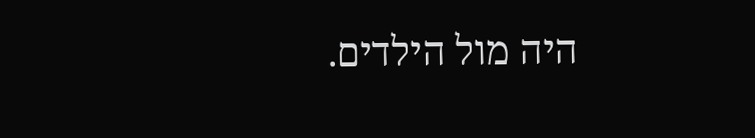היה מול הילדים.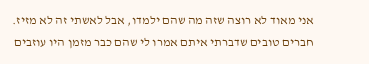אני מאוד לא רוצה שזה מה שהם ילמדו, אבל לאשתי זה לא מזיז. חברים טובים שדברתי איתם אמרו לי שהם כבר מזמן היו עוזבים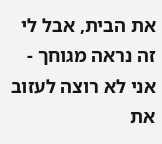את הבית, אבל לי זה נראה מגוחך - אני לא רוצה לעזוב את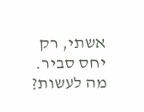אשתי, רק יחס סביר. מה לעשות?